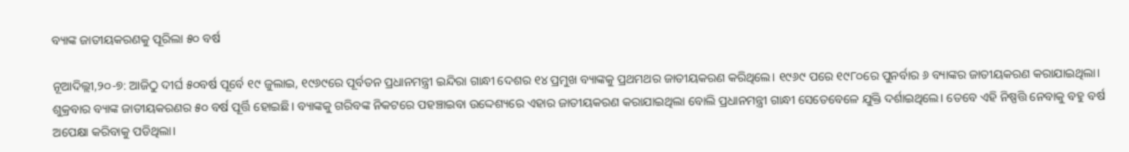ବ୍ୟାଙ୍କ ଜାତୀୟକରଣକୁ ପୂରିଲା ୫୦ ବର୍ଷ

ନୂଆଦିଲ୍ଲୀ,୨୦-୭: ଆଜିଠୁ ଦୀର୍ଘ ୫୦ବର୍ଷ ପୂର୍ବେ ୧୯ ଜୁଲାଇ, ୧୯୬୯ରେ ପୂର୍ବତନ ପ୍ରଧାନମନ୍ତ୍ରୀ ଇନ୍ଦିରା ଗାନ୍ଧୀ ଦେଶର ୧୪ ପ୍ରମୁଖ ବ୍ୟାଙ୍କକୁ ପ୍ରଥମଥର ଜାତୀୟକରଣ କରିଥିଲେ। ୧୯୬୯ ପରେ ୧୯୮୦ରେ ପୁନର୍ବାର ୬ ବ୍ୟାଙ୍କର ଜାତୀୟକରଣ କରାଯାଇଥିଲା। ଶୁକ୍ରବାର ବ୍ୟାଙ୍କ ଜାତୀୟକରଣର ୫୦ ବର୍ଷ ପୂର୍ତ୍ତି ହୋଇଛି। ବ୍ୟାଙ୍କକୁ ଗରିବଙ୍କ ନିକଟରେ ପହଞ୍ଚାଇବା ଉଦ୍ଦେଶ୍ୟରେ ଏହାର ଜାତୀୟକରଣ କରାଯାଇଥିଲା ବୋଲି ପ୍ରଧାନମନ୍ତ୍ରୀ ଗାନ୍ଧୀ ସେତେବେଳେ ଯୁକ୍ତି ଦର୍ଶାଇଥିଲେ। ତେବେ ଏହି ନିଷ୍ପତ୍ତି ନେବାକୁ ବହୁ ବର୍ଷ ଅପେକ୍ଷା କରିବାକୁ ପଡିଥିଲା।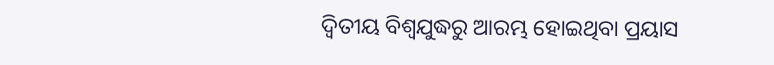ଦ୍ୱିତୀୟ ବିଶ୍ୱଯୁଦ୍ଧରୁ ଆରମ୍ଭ ହୋଇଥିବା ପ୍ରୟାସ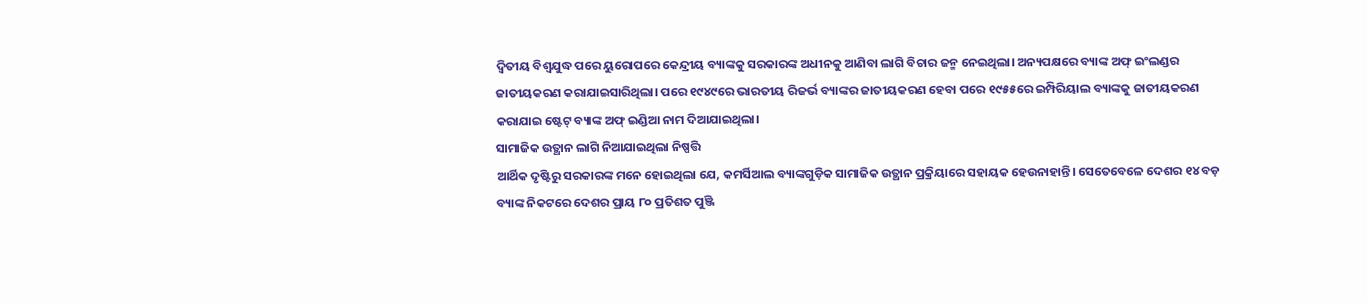ଦ୍ୱିତୀୟ ବିଶ୍ୱଯୁଦ୍ଧ ପରେ ୟୁରୋପରେ କେନ୍ଦ୍ରୀୟ ବ୍ୟାଙ୍କକୁ ସରକାରଙ୍କ ଅଧୀନକୁ ଆଣିବା ଲାଗି ବିଚାର ଜନ୍ମ ନେଇଥିଲା। ଅନ୍ୟପକ୍ଷରେ ବ୍ୟାଙ୍କ ଅଫ୍‌ ଇଂଲଣ୍ଡର ଜାତୀୟକରଣ କରାଯାଇସାରିଥିଲା। ପରେ ୧୯୪୯ରେ ଭାରତୀୟ ରିଜର୍ଭ ବ୍ୟାଙ୍କର ଜାତୀୟକରଣ ହେବା ପରେ ୧୯୫୫ରେ ଇମ୍ପିରିୟାଲ ବ୍ୟାଙ୍କକୁ ଜାତୀୟକରଣ କରାଯାଇ ଷ୍ଟେଟ୍‌ ବ୍ୟାଙ୍କ ଅଫ୍‌ ଇଣ୍ଡିଆ ନାମ ଦିଆଯାଇଥିଲା।
ସାମାଜିକ ଉତ୍ଥାନ ଲାଗି ନିଆଯାଇଥିଲା ନିଷ୍ପତ୍ତି
ଆର୍ଥିକ ଦୃଷ୍ଟିରୁ ସରକାରଙ୍କ ମନେ ହୋଇଥିଲା ଯେ, କମର୍ସିଆଲ ବ୍ୟାଙ୍କଗୁଡ଼ିକ ସାମାଜିକ ଉତ୍ଥାନ ପ୍ରକ୍ରିୟାରେ ସହାୟକ ହେଉନାହାନ୍ତି। ସେତେବେଳେ ଦେଶର ୧୪ ବଡ଼ ବ୍ୟାଙ୍କ ନିକଟରେ ଦେଶର ପ୍ରାୟ ୮୦ ପ୍ରତିଶତ ପୁଞ୍ଜି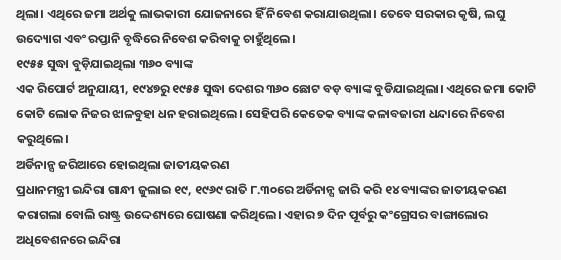ଥିଲା। ଏଥିରେ ଜମା ଅର୍ଥକୁ ଲାଭକାରୀ ଯୋଜନାରେ ହିଁ ନିବେଶ କରାଯାଉଥିଲା। ତେବେ ସରକାର କୃଷି, ଲଘୁ ଉଦ୍ୟୋଗ ଏବଂ ରପ୍ତାନି ବୃଦ୍ଧିରେ ନିବେଶ କରିବାକୁ ଚାହୁଁଥିଲେ।
୧୯୫୫ ସୁଦ୍ଧା ବୁଡ଼ିଯାଇଥିଲା ୩୬୦ ବ୍ୟାଙ୍କ
ଏକ ରିପୋର୍ଟ ଅନୁଯାୟୀ, ୧୯୪୭ରୁ ୧୯୫୫ ସୁଦ୍ଧା ଦେଶର ୩୬୦ ଛୋଟ ବଡ଼ ବ୍ୟାଙ୍କ ବୁଡିଯାଇଥିଲା। ଏଥିରେ ଜମା କୋଟି କୋଟି ଲୋକ ନିଜର ଝାଳବୁହା ଧନ ହରାଇଥିଲେ। ସେହିପରି କେତେକ ବ୍ୟାଙ୍କ କଳାବଜାରୀ ଧନ୍ଦାରେ ନିବେଶ କରୁଥିଲେ।
ଅର୍ଡିନାନ୍ସ ଜରିଆରେ ହୋଇଥିଲା ଜାତୀୟକରଣ
ପ୍ରଧାନମନ୍ତ୍ରୀ ଇନ୍ଦିରା ଗାନ୍ଧୀ ଜୁଲାଇ ୧୯, ୧୯୬୯ ରାତି ୮.୩୦ରେ ଅର୍ଡିନାନ୍ସ ଜାରି କରି ୧୪ ବ୍ୟାଙ୍କର ଜାତୀୟକରଣ କରାଗଲା ବୋଲି ରାଷ୍ଟ୍ର ଉଦ୍ଦେଶ୍ୟରେ ଘୋଷଣା କରିଥିଲେ। ଏହାର ୭ ଦିନ ପୂର୍ବରୁ କଂଗ୍ରେସର ବାଙ୍ଗାଲୋର ଅଧିବେଶନରେ ଇନ୍ଦିରା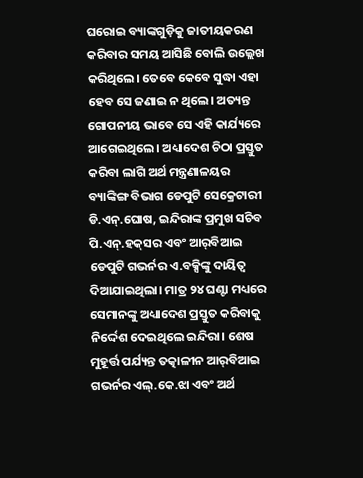ଘରୋଇ ବ୍ୟାଙ୍କଗୁଡ଼ିକୁ ଜାତୀୟକରଣ କରିବାର ସମୟ ଆସିଛି ବୋଲି ଉଲ୍ଲେଖ କରିଥିଲେ। ତେବେ କେବେ ସୁଦ୍ଧା ଏହା ହେବ ସେ ଜଣାଇ ନ ଥିଲେ। ଅତ୍ୟନ୍ତ ଗୋପନୀୟ ଭାବେ ସେ ଏହି କାର୍ଯ୍ୟରେ ଆଗେଇଥିଲେ। ଅଧ୍ୟାଦେଶ ଚିଠା ପ୍ରସ୍ତୁତ କରିବା ଲାଗି ଅର୍ଥ ମନ୍ତ୍ରଣାଳୟର ବ୍ୟାଙ୍କିଙ୍ଗ ବିଭାଗ ଡେପୁଟି ସେକ୍ରେଟାରୀ ଡି.ଏନ୍‌.ଘୋଷ, ଇନ୍ଦିରାଙ୍କ ପ୍ରମୁଖ ସଚିବ ପି.ଏନ୍‌.ହକ୍‌ସର ଏବଂ ଆର୍‌ବିଆଇ ଡେପୁଟି ଗଭର୍ନର ଏ.ବକ୍ସିଙ୍କୁ ଦାୟିତ୍ୱ ଦିଆଯାଇଥିଲା। ମାତ୍ର ୨୪ ଘଣ୍ଟା ମଧ୍ୟରେ ସେମାନଙ୍କୁ ଅଧ୍ୟାଦେଶ ପ୍ରସ୍ତୁତ କରିବାକୁ ନିର୍ଦ୍ଦେଶ ଦେଇଥିଲେ ଇନ୍ଦିରା। ଶେଷ ମୁହୂର୍ତ୍ତ ପର୍ଯ୍ୟନ୍ତ ତତ୍କାଳୀନ ଆର୍‌ବିଆଇ ଗଭର୍ନର ଏଲ୍‌.କେ.ଝା ଏବଂ ଅର୍ଥ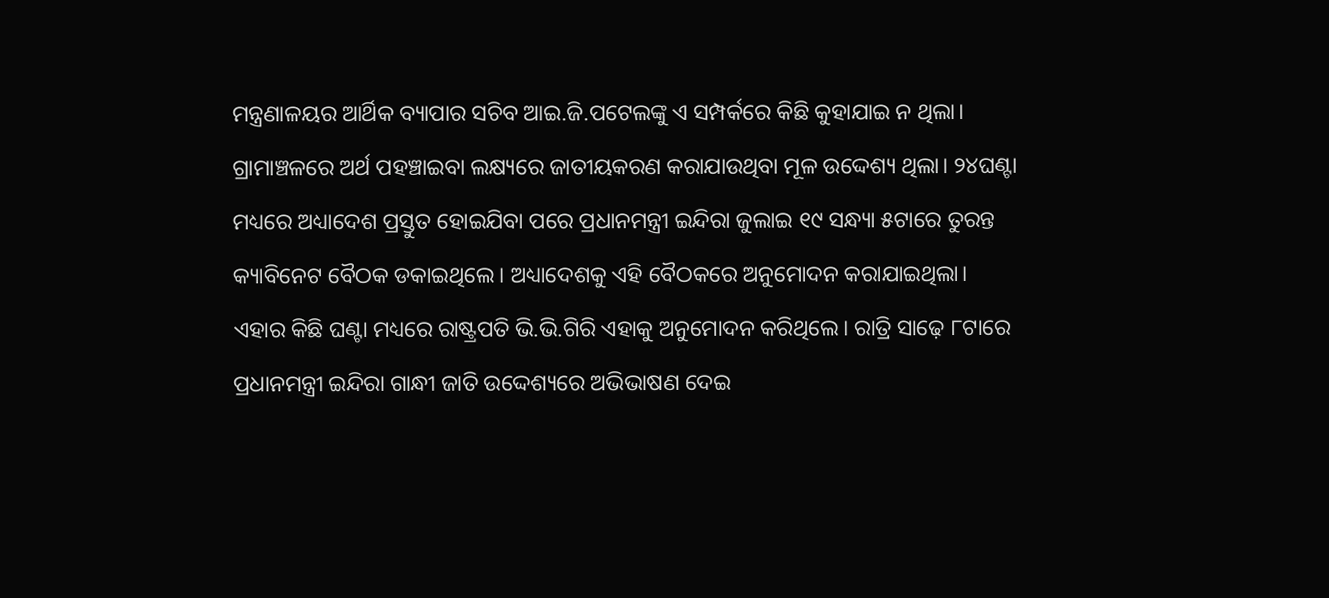ମନ୍ତ୍ରଣାଳୟର ଆର୍ଥିକ ବ୍ୟାପାର ସଚିବ ଆଇ.ଜି.ପଟେଲଙ୍କୁ ଏ ସମ୍ପର୍କରେ କିଛି କୁହାଯାଇ ନ ଥିଲା। ଗ୍ରାମାଞ୍ଚଳରେ ଅର୍ଥ ପହଞ୍ଚାଇବା ଲକ୍ଷ୍ୟରେ ଜାତୀୟକରଣ କରାଯାଉଥିବା ମୂଳ ଉଦ୍ଦେଶ୍ୟ ଥିଲା। ୨୪ଘଣ୍ଟା ମଧ୍ୟରେ ଅଧ୍ୟାଦେଶ ପ୍ରସ୍ତୁତ ହୋଇଯିବା ପରେ ପ୍ରଧାନମନ୍ତ୍ରୀ ଇନ୍ଦିରା ଜୁଲାଇ ୧୯ ସନ୍ଧ୍ୟା ୫ଟାରେ ତୁରନ୍ତ କ୍ୟାବିନେଟ ବୈଠକ ଡକାଇଥିଲେ। ଅଧ୍ୟାଦେଶକୁ ଏହି ବୈଠକରେ ଅନୁମୋଦନ କରାଯାଇଥିଲା। ଏହାର କିଛି ଘଣ୍ଟା ମଧ୍ୟରେ ରାଷ୍ଟ୍ରପତି ଭି.ଭି.ଗିରି ଏହାକୁ ଅନୁମୋଦନ କରିଥିଲେ। ରାତ୍ରି ସାଢ଼େ ୮ଟାରେ ପ୍ରଧାନମନ୍ତ୍ରୀ ଇନ୍ଦିରା ଗାନ୍ଧୀ ଜାତି ଉଦ୍ଦେଶ୍ୟରେ ଅଭିଭାଷଣ ଦେଇ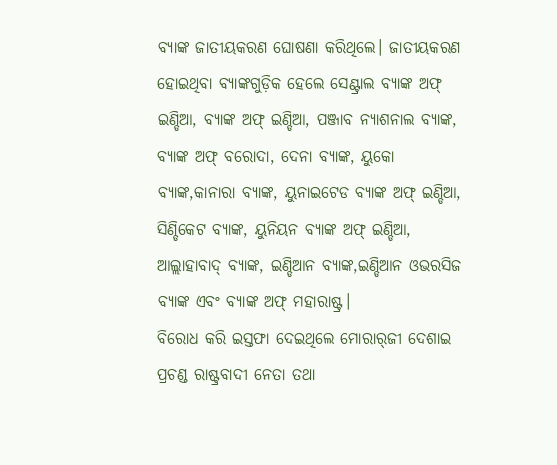ବ୍ୟାଙ୍କ ଜାତୀୟକରଣ ଘୋଷଣା କରିଥିଲେ। ଜାତୀୟକରଣ ହୋଇଥିବା ବ୍ୟାଙ୍କଗୁଡ଼ିକ ହେଲେ ସେଣ୍ଟ୍ରାଲ ବ୍ୟାଙ୍କ ଅଫ୍‌ ଇଣ୍ଡିଆ, ବ୍ୟାଙ୍କ ଅଫ୍‌ ଇଣ୍ଡିଆ, ପଞ୍ଜାବ ନ୍ୟାଶନାଲ ବ୍ୟାଙ୍କ, ବ୍ୟାଙ୍କ ଅଫ୍‌ ବରୋଦା, ଦେନା ବ୍ୟାଙ୍କ, ୟୁକୋ ବ୍ୟାଙ୍କ,କାନାରା ବ୍ୟାଙ୍କ, ୟୁନାଇଟେଡ ବ୍ୟାଙ୍କ ଅଫ୍‌ ଇଣ୍ଡିଆ, ସିଣ୍ଡିକେଟ ବ୍ୟାଙ୍କ, ୟୁନିୟନ ବ୍ୟାଙ୍କ ଅଫ୍‌ ଇଣ୍ଡିଆ, ଆଲ୍ଲାହାବାଦ୍‌ ବ୍ୟାଙ୍କ, ଇଣ୍ଡିଆନ ବ୍ୟାଙ୍କ,ଇଣ୍ଡିଆନ ଓଭରସିଜ ବ୍ୟାଙ୍କ ଏବଂ ବ୍ୟାଙ୍କ ଅଫ୍‌ ମହାରାଷ୍ଟ୍ର।
ବିରୋଧ କରି ଇସ୍ତଫା ଦେଇଥିଲେ ମୋରାର୍‌ଜୀ ଦେଶାଇ
ପ୍ରଚଣ୍ଡ ରାଷ୍ଟ୍ରବାଦୀ ନେତା ତଥା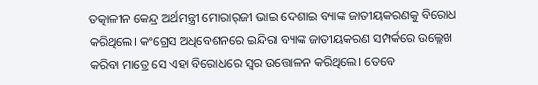ତତ୍କାଳୀନ କେନ୍ଦ୍ର ଅର୍ଥମନ୍ତ୍ରୀ ମୋରାର୍‌ଜୀ ଭାଇ ଦେଶାଇ ବ୍ୟାଙ୍କ ଜାତୀୟକରଣକୁ ବିରୋଧ କରିଥିଲେ। କଂଗ୍ରେସ ଅଧିବେଶନରେ ଇନ୍ଦିରା ବ୍ୟାଙ୍କ ଜାତୀୟକରଣ ସମ୍ପର୍କରେ ଉଲ୍ଲେଖ କରିବା ମାତ୍ରେ ସେ ଏହା ବିରୋଧରେ ସ୍ବର ଉତ୍ତୋଳନ କରିଥିଲେ। ତେବେ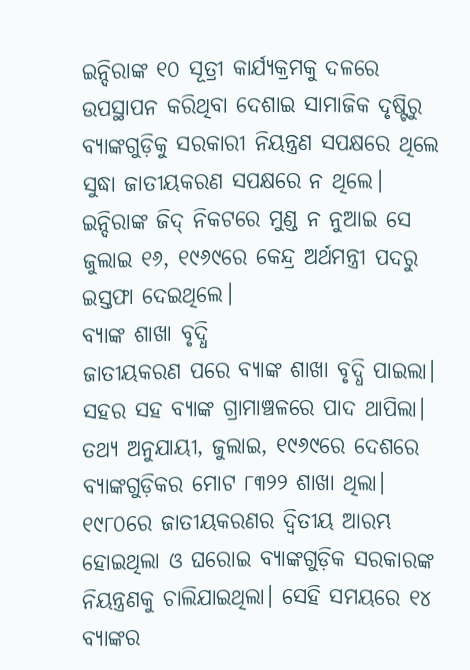ଇନ୍ଦିରାଙ୍କ ୧୦ ସୂତ୍ରୀ କାର୍ଯ୍ୟକ୍ରମକୁ ଦଳରେ ଉପସ୍ଥାପନ କରିଥିବା ଦେଶାଇ ସାମାଜିକ ଦୃଷ୍ଟିରୁ ବ୍ୟାଙ୍କଗୁଡ଼ିକୁ ସରକାରୀ ନିୟନ୍ତ୍ରଣ ସପକ୍ଷରେ ଥିଲେ ସୁଦ୍ଧା ଜାତୀୟକରଣ ସପକ୍ଷରେ ନ ଥିଲେ। ଇନ୍ଦିରାଙ୍କ ଜିଦ୍‌ ନିକଟରେ ମୁଣ୍ଡ ନ ନୁଆଇ ସେ ଜୁଲାଇ ୧୬, ୧୯୬୯ରେ କେନ୍ଦ୍ର ଅର୍ଥମନ୍ତ୍ରୀ ପଦରୁ ଇସ୍ତଫା ଦେଇଥିଲେ।
ବ୍ୟାଙ୍କ ଶାଖା ବୃଦ୍ଧି
ଜାତୀୟକରଣ ପରେ ବ୍ୟାଙ୍କ ଶାଖା ବୃଦ୍ଧି ପାଇଲା। ସହର ସହ ବ୍ୟାଙ୍କ ଗ୍ରାମାଞ୍ଚଳରେ ପାଦ ଥାପିଲା। ତଥ୍ୟ ଅନୁଯାୟୀ, ଜୁଲାଇ, ୧୯୬୯ରେ ଦେଶରେ ବ୍ୟାଙ୍କଗୁଡ଼ିକର ମୋଟ ୮୩୨୨ ଶାଖା ଥିଲା। ୧୯୮୦ରେ ଜାତୀୟକରଣର ଦ୍ୱିତୀୟ ଆରମ୍ଭ ହୋଇଥିଲା ଓ ଘରୋଇ ବ୍ୟାଙ୍କଗୁଡ଼ିକ ସରକାରଙ୍କ ନିୟନ୍ତ୍ରଣକୁ ଚାଲିଯାଇଥିଲା। ସେହି ସମୟରେ ୧୪ ବ୍ୟାଙ୍କର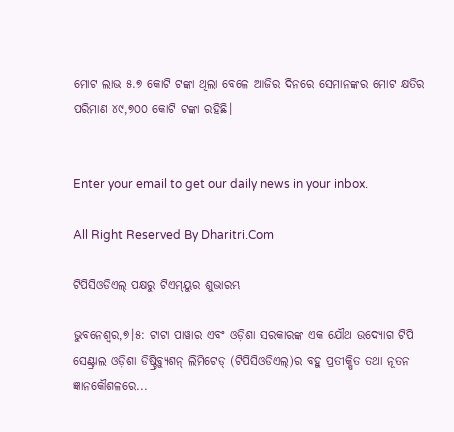ମୋଟ ଲାଭ ୫.୭ କୋଟି ଟଙ୍କା ଥିଲା ବେଳେ ଆଜିର ଦିନରେ ସେମାନଙ୍କର ମୋଟ କ୍ଷତିର ପରିମାଣ ୪୯,୭୦୦ କୋଟି ଟଙ୍କା ରହିଛି।


Enter your email to get our daily news in your inbox.

All Right Reserved By Dharitri.Com

ଟିପିସିଓଡିଏଲ୍‌ ପକ୍ଷରୁ ଟିଏମ୍‌ୟୁର ଶୁଭାରମ୍ଭ

ଭୁବନେଶ୍ୱର,୭।୫: ଟାଟା ପାୱାର ଏବଂ ଓଡ଼ିଶା ସରକାରଙ୍କ ଏକ ଯୌଥ ଉଦ୍ୟୋଗ ଟିପି ସେଣ୍ଟ୍ରାଲ ଓଡ଼ିଶା ଡିଷ୍ଟ୍ରିବ୍ୟୁଶନ୍‌ ଲିମିଟେଡ୍‌ (ଟିପିସିଓଡିଏଲ୍‌)ର ବହୁ ପ୍ରତୀକ୍ଷିତ ତଥା ନୂତନ ଜ୍ଞାନକୌଶଳରେ...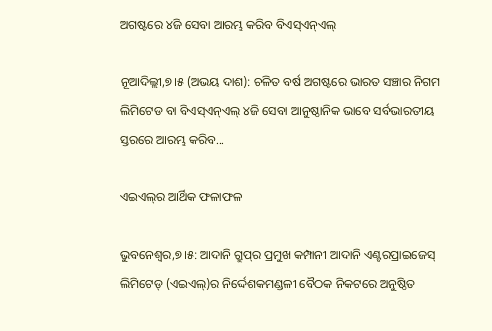ଅଗଷ୍ଟରେ ୪ଜି ସେବା ଆରମ୍ଭ କରିବ ବିଏସ୍‌ଏନ୍‌ଏଲ୍‌

ନୂଆଦିଲ୍ଲୀ,୭।୫ (ଅଭୟ ଦାଶ): ଚଳିତ ବର୍ଷ ଅଗଷ୍ଟରେ ଭାରତ ସଞ୍ଚାର ନିଗମ ଲିମିଟେଡ ବା ବିଏସ୍‌ଏନ୍‌ଏଲ୍‌ ୪ଜି ସେବା ଆନୁଷ୍ଠାନିକ ଭାବେ ସର୍ବଭାରତୀୟ ସ୍ତରରେ ଆରମ୍ଭ କରିବ...

ଏଇଏଲ୍‌ର ଆର୍ଥିକ ଫଳାଫଳ

ଭୁବନେଶ୍ୱର,୭।୫: ଆଦାନି ଗ୍ରୁପ୍‌ର ପ୍ରମୁଖ କମ୍ପାନୀ ଆଦାନି ଏଣ୍ଟରପ୍ରାଇଜେସ୍‌ ଲିମିଟେଡ୍‌ (ଏଇଏଲ୍‌)ର ନିର୍ଦ୍ଦେଶକମଣ୍ଡଳୀ ବୈଠକ ନିକଟରେ ଅନୁଷ୍ଠିତ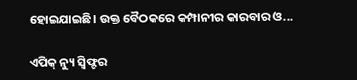ହୋଇଯାଇଛି। ଉକ୍ତ ବୈଠକରେ କମ୍ପାନୀର କାରବାର ଓ...

ଏପିକ୍‌ ନ୍ୟୁ ସ୍ବିଫ୍ଟର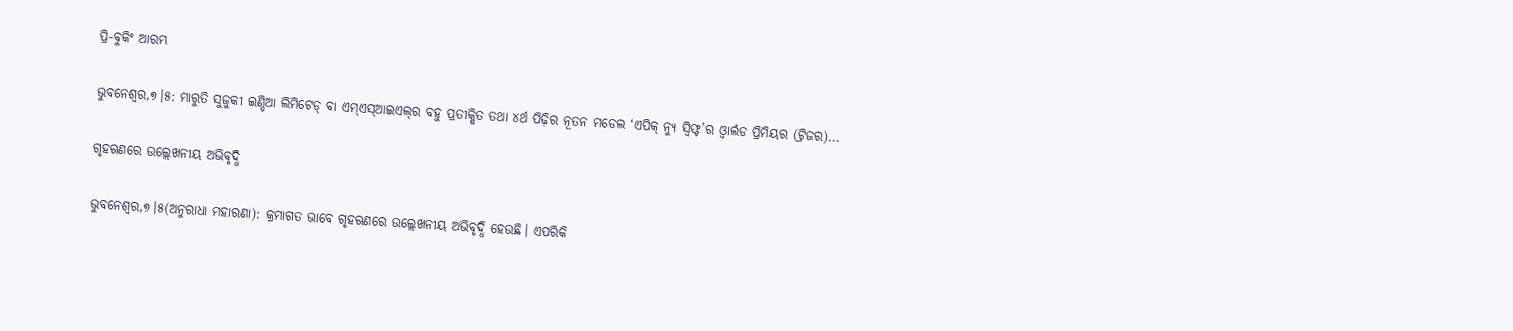ପ୍ରି-ବୁକିଂ ଆରମ୍ଭ

ଭୁବନେଶ୍ୱର,୭।୫: ମାରୁତି ସୁଜୁକୀ ଇଣ୍ଡିଆ ଲିମିଟେଡ୍‌ ବା ଏମ୍‌ଏସ୍‌ଆଇଏଲ୍‌ର ବହୁ ପ୍ରତୀକ୍ଷିତ ତଥା ୪ର୍ଥ ପିଢ଼ିର ନୂତନ ମଡେଲ ‘ଏପିକ୍‌ ନ୍ୟୁ ସ୍ବିଫ୍ଟ’ର ଓ୍ବାର୍ଲଡ ପ୍ରିମିୟର (ଟ୍ରିଜର)...

ଗୃହଋଣରେ ଉଲ୍ଲେଖନୀୟ ଅଭିବୃଦ୍ଧି

ଭୁବନେଶ୍ୱର,୭।୫(ଅନୁରାଧା ମହାରଣା): କ୍ରମାଗତ ଭାବେ ଗୃହଋଣରେ ଉଲ୍ଲେଖନୀୟ ଅଭିବୃଦ୍ଧି ହେଉଛି। ଏପରିକି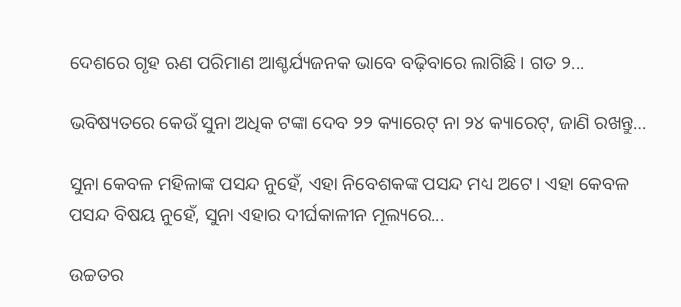ଦେଶରେ ଗୃହ ଋଣ ପରିମାଣ ଆଶ୍ଚର୍ଯ୍ୟଜନକ ଭାବେ ବଢ଼ିବାରେ ଲାଗିଛି। ଗତ ୨...

ଭବିଷ୍ୟତରେ କେଉଁ ସୁନା ଅଧିକ ଟଙ୍କା ଦେବ ୨୨ କ୍ୟାରେଟ୍‌ ନା ୨୪ କ୍ୟାରେଟ୍‌, ଜାଣି ରଖନ୍ତୁ…

ସୁନା କେବଳ ମହିଳାଙ୍କ ପସନ୍ଦ ନୁହେଁ, ଏହା ନିବେଶକଙ୍କ ପସନ୍ଦ ମଧ୍ୟ ଅଟେ। ଏହା କେବଳ ପସନ୍ଦ ବିଷୟ ନୁହେଁ, ସୁନା ଏହାର ଦୀର୍ଘକାଳୀନ ମୂଲ୍ୟରେ...

ଉଚ୍ଚତର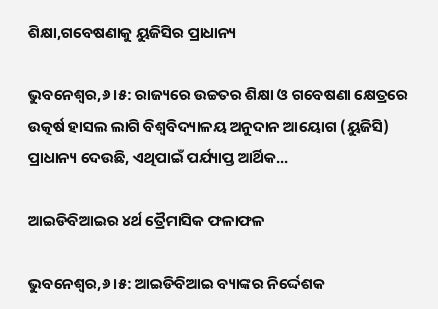ଶିକ୍ଷା,ଗବେଷଣାକୁ ୟୁଜିସିର ପ୍ରାଧାନ୍ୟ

ଭୁବନେଶ୍ୱର,୬।୫: ରାଜ୍ୟରେ ଉଚ୍ଚତର ଶିକ୍ଷା ଓ ଗବେଷଣା କ୍ଷେତ୍ରରେ ଉତ୍କର୍ଷ ହାସଲ ଲାଗି ବିଶ୍ୱବିଦ୍ୟାଳୟ ଅନୁଦାନ ଆୟୋଗ (ୟୁଜିସି) ପ୍ରାଧାନ୍ୟ ଦେଉଛି, ଏଥିପାଇଁ ପର୍ଯ୍ୟାପ୍ତ ଆର୍ଥିକ...

ଆଇଡିବିଆଇର ୪ର୍ଥ ତ୍ରୈମାସିକ ଫଳାଫଳ

ଭୁବନେଶ୍ୱର,୬।୫: ଆଇଡିବିଆଇ ବ୍ୟାଙ୍କର ନିର୍ଦ୍ଦେଶକ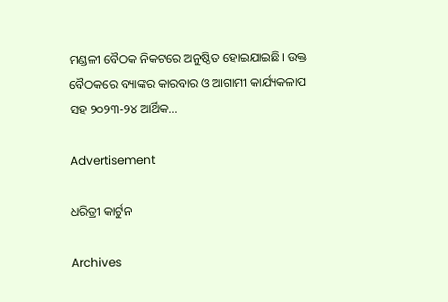ମଣ୍ଡଳୀ ବୈଠକ ନିକଟରେ ଅନୁଷ୍ଠିତ ହୋଇଯାଇଛି। ଉକ୍ତ ବୈଠକରେ ବ୍ୟାଙ୍କର କାରବାର ଓ ଆଗାମୀ କାର୍ଯ୍ୟକଳାପ ସହ ୨୦୨୩-୨୪ ଆର୍ଥିକ...

Advertisement

ଧରିତ୍ରୀ କାର୍ଟୁନ

Archives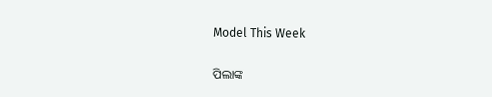Model This Week

ପିଲାଙ୍କ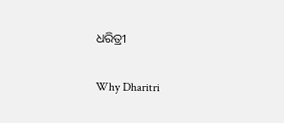ଧରିତ୍ରୀ

Why Dharitri